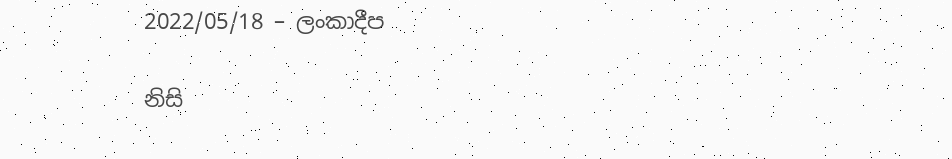2022/05/18 – ලංකාදීප

නිසි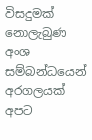විසදුමක් නොලැබුණ අංශ සම්බන්ධයෙන් අරගලයක් අපට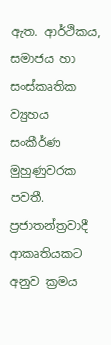ඇත. ආර්ථිකය, සමාජය හා සංස්කෘතික ව්‍යුහය සංකීර්ණ මුහුණුවරක පවතී. ප්‍රජාතන්ත්‍රවාදී ආකෘතියකට අනුව ක්‍රමය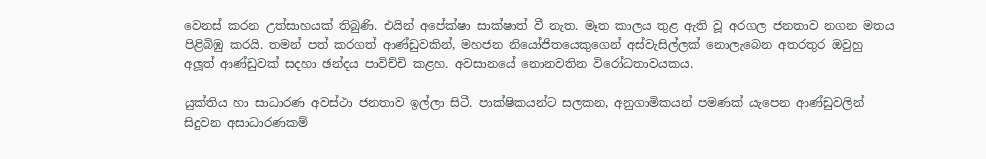වෙනස් කරන උත්සාහයක් තිබුණි. එයින් අපේක්ෂා සාක්ෂාත් වී නැත. මෑත කාලය තුළ ඇති වූ අරගල ජනතාව නගන මතය පිළිබිඹු කරයි. තමන් පත් කරගත් ආණ්ඩුවකින්, මහජන නියෝජිතයෙකුගෙන් අස්වැසිල්ලක් නොලැබෙන අතරතුර ඔවුහු අලූත් ආණ්ඩුවක් සදහා ඡන්දය පාවිච්චි කළහ. අවසානයේ නොනවතින විරෝධතාවයකය.

යුක්තිය හා සාධාරණ අවස්ථා ජනතාව ඉල්ලා සිටී. පාක්ෂිකයන්ට සලකන, අනුගාමිකයන් පමණක් යැපෙන ආණ්ඩුවලින් සිදුවන අසාධාරණකම්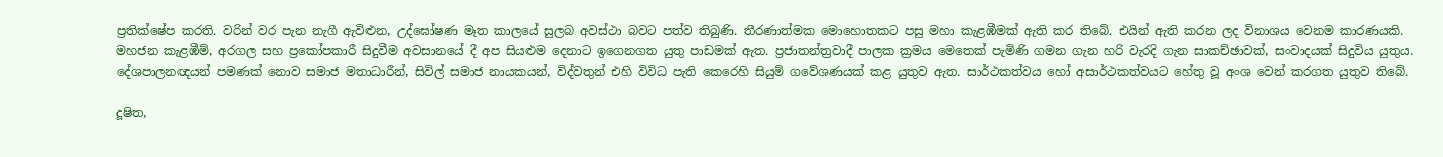ප්‍රතික්ෂේප කරති. වරින් වර පැන නැගී ඇවිළුන, උද්ඝෝෂණ මෑත කාලයේ සුලබ අවස්ථා බවට පත්ව තිබුණි. තීරණාත්මක මොහොතකට පසු මහා කැළඹීමක් ඇති කර තිබේ. එයින් ඇති කරන ලද විනාශය වෙනම කාරණයකි. මහජන කැළඹීම්, අරගල සහ ප්‍රකෝපකාරී සිදුවීම අවසානයේ දී අප සියළුම දෙනාට ඉගෙනගත යුතු පාඩමක් ඇත. ප්‍රජාතන්ත්‍රවාදී පාලක ක්‍රමය මෙතෙක් පැමිණි ගමන ගැන හරි වැරදි ගැන සාකච්ඡාවක්, සංවාදයක් සිදුවිය යුතුය. දේශපාලනඥයන් පමණක් නොව සමාජ මතාධාරීන්, සිවිල් සමාජ නායකයන්, විද්වතුන් එහි විවිධ පැති කෙරෙහි සියුම් ගවේශණයක් කළ යුතුව ඇත. සාර්ථකත්වය හෝ අසාර්ථකත්වයට හේතු වූ අංශ වෙන් කරගත යුතුව තිබේ.

දූෂිත,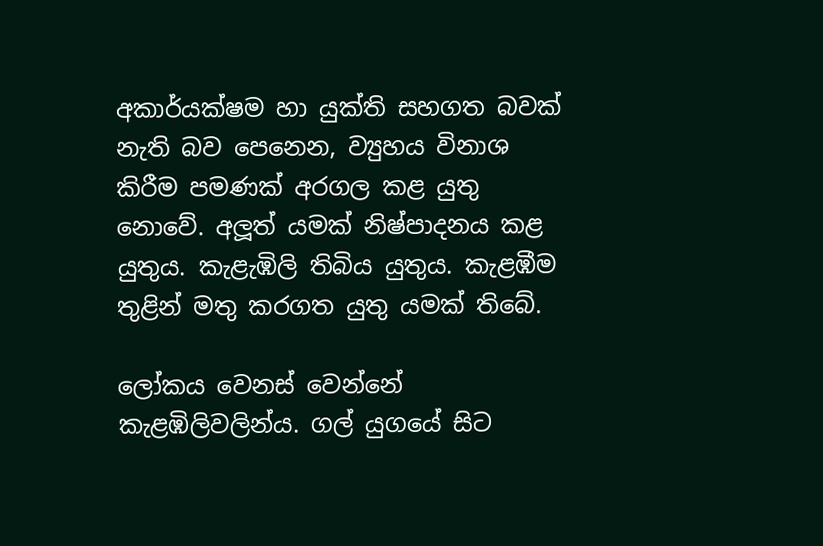අකාර්යක්ෂම හා යුක්ති සහගත බවක් නැති බව පෙනෙන, ව්‍යුහය විනාශ කිරීම පමණක් අරගල කළ යුතු නොවේ. අලූත් යමක් නිෂ්පාදනය කළ යුතුය. කැළැඹිලි තිබිය යුතුය. කැළඹීම තුළින් මතු කරගත යුතු යමක් තිබේ.

ලෝකය වෙනස් වෙන්නේ කැළඹිලිවලින්ය. ගල් යුගයේ සිට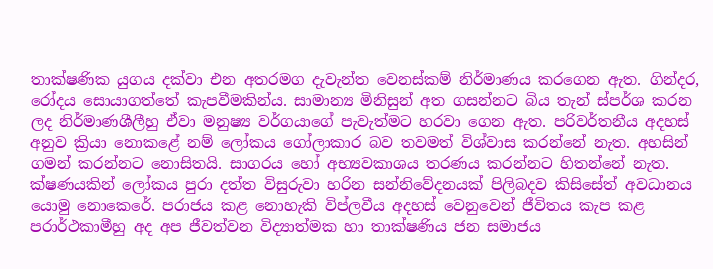තාක්ෂණික යුගය දක්වා එන අතරමග දැවැන්ත වෙනස්කම් නිර්මාණය කරගෙන ඇත. ගින්දර, රෝදය සොයාගත්තේ කැපවීමකින්ය. සාමාන්‍ය මිනිසුන් අත ගසන්නට බිය තැන් ස්පර්ශ කරන ලද නිර්මාණශීලීහු ඒවා මනුෂ්‍ය වර්ගයාගේ පැවැත්මට හරවා ගෙන ඇත. පරිවර්තනීය අදහස් අනුව ක්‍රියා නොකළේ නම් ලෝකය ගෝලාකාර බව තවමත් විශ්වාස කරන්නේ නැත. අහසින් ගමන් කරන්නට නොසිතයි. සාගරය හෝ අභ්‍යවකාශය තරණය කරන්නට හිතන්නේ නැත. ක්ෂණයකින් ලෝකය පුරා දත්ත විසුරුවා හරින සන්නිවේදනයක් පිලිබදව කිසිසේත් අවධානය යොමු නොකෙරේ. පරාජය කළ නොහැකි විප්ලවීය අදහස් වෙනුවෙන් ජීවිතය කැප කළ පරාර්ථකාමීහු අද අප ජීවත්වන විද්‍යාත්මක හා තාක්ෂණිය ජන සමාජය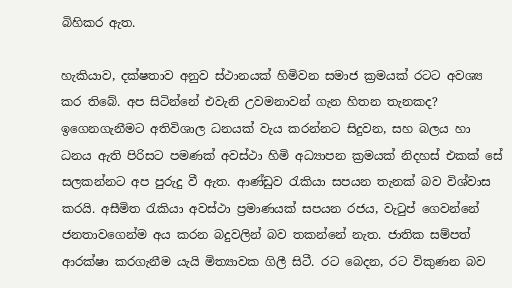බිහිකර ඇත.

හැකියාව, දක්ෂතාව අනුව ස්ථානයක් හිමිවන සමාජ ක්‍රමයක් රටට අවශ්‍ය කර තිබේ. අප සිටින්නේ එවැනි උවමනාවන් ගැන හිතන තැනකද? ඉගෙනගැනීමට අතිවිශාල ධනයක් වැය කරන්නට සිදුවන, සහ බලය හා ධනය ඇති පිරිසට පමණක් අවස්ථා හිමි අධ්‍යාපන ක්‍රමයක් නිදහස් එකක් සේ සලකන්නට අප පුරුදු වී ඇත. ආණ්ඩුව රැකියා සපයන තැනක් බව විශ්වාස කරයි. අසීමිත රැකියා අවස්ථා ප්‍රමාණයක් සපයන රජය, වැටුප් ගෙවන්නේ ජනතාවගෙන්ම අය කරන බදුවලින් බව තකන්නේ නැත. ජාතික සම්පත් ආරක්ෂා කරගැනීම යැයි මිත්‍යාවක ගිලී සිටී. රට බෙදන, රට විකුණන බව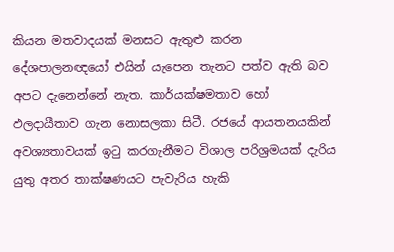කියන මතවාදයක් මනසට ඇතුළු කරන දේශපාලනඥයෝ එයින් යැපෙන තැනට පත්ව ඇති බව අපට දැනෙන්නේ නැත. කාර්යක්ෂමතාව හෝ ඵලදායීතාව ගැන නොසලකා සිටී. රජයේ ආයතනයකින් අවශ්‍යතාවයක් ඉටු කරගැනීමට විශාල පරිශ්‍රමයක් දැරිය යුතු අතර තාක්ෂණයට පැවැරිය හැකි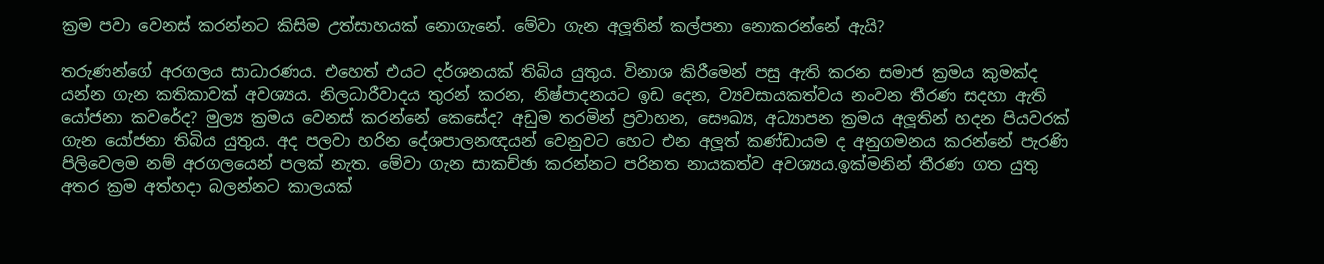ක්‍රම පවා වෙනස් කරන්නට කිසිම උත්සාහයක් නොගැනේ. මේවා ගැන අලූතින් කල්පනා නොකරන්නේ ඇයි?

තරුණන්ගේ අරගලය සාධාරණය. එහෙත් එයට දර්ශනයක් තිබිය යුතුය. විනාශ කිරීමෙන් පසු ඇති කරන සමාජ ක්‍රමය කුමක්ද යන්න ගැන කතිකාවක් අවශ්‍යය. නිලධාරීවාදය තුරන් කරන, නිෂ්පාදනයට ඉඩ දෙන, ව්‍යවසායකත්වය නංවන තීරණ සදහා ඇති යෝජනා කවරේද? මුල්‍ය ක්‍රමය වෙනස් කරන්නේ කෙසේද? අඩුම තරමින් ප්‍රවාහන, සෞඛ්‍ය, අධ්‍යාපන ක්‍රමය අලූතින් හදන පියවරක් ගැන යෝජනා තිබිය යුතුය. අද පලවා හරින දේශපාලනඥයන් වෙනුවට හෙට එන අලූත් කණ්ඩායම ද අනුගමනය කරන්නේ පැරණි පිලිවෙලම නම් අරගලයෙන් පලක් නැත. මේවා ගැන සාකච්ඡා කරන්නට පරිනත නායකත්ව අවශ්‍යය.ඉක්මනින් තීරණ ගත යුතු අතර ක්‍රම අත්හදා බලන්නට කාලයක්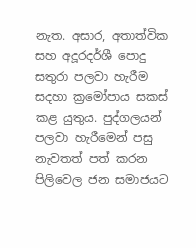නැත. අසාර, අතාත්වික සහ අදූරදර්ශී පොදු සතුරා පලවා හැරීම සදහා ක්‍රමෝපාය සකස් කළ යුතුය. පුද්ගලයන් පලවා හැරීමෙන් පසු නැවතත් පත් කරන පිලිවෙල ජන සමාජයට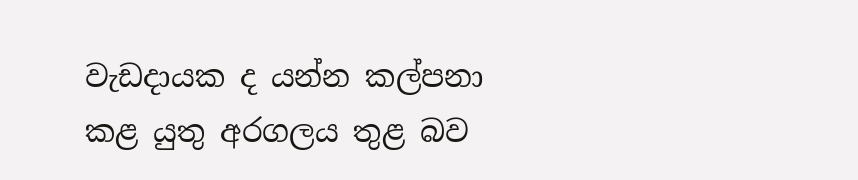වැඩදායක ද යන්න කල්පනා කළ යුතු අරගලය තුළ බව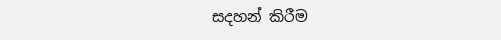සදහන් කිරීම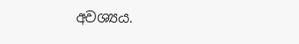අවශ්‍යය.